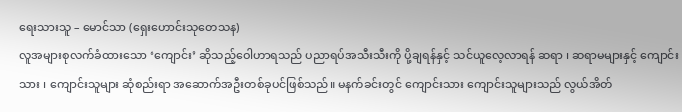ရေးသားသူ – မောင်သာ (ရှေးဟောင်းသုတေသန)
လူအများစုလက်ခံထားသော ‘ကျောင်း’ ဆိုသည့်ဝေါဟာရသည် ပညာရပ်အသီးသီးကို ပို့ချရန်နှင့် သင်ယူလေ့လာရန် ဆရာ ၊ ဆရာမများနှင့် ကျောင်းသား ၊ ကျောင်းသူများ ဆုံစည်းရာ အဆောက်အဦးတစ်ခုပင်ဖြစ်သည်။ မနက်ခင်းတွင် ကျောင်းသား ကျောင်းသူများသည် လွယ်အိတ်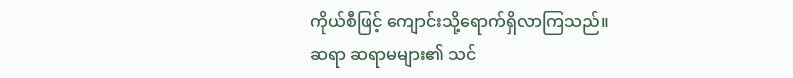ကိုယ်စီဖြင့် ကျောင်းသို့ရောက်ရှိလာကြသည်။
ဆရာ ဆရာမများ၏ သင်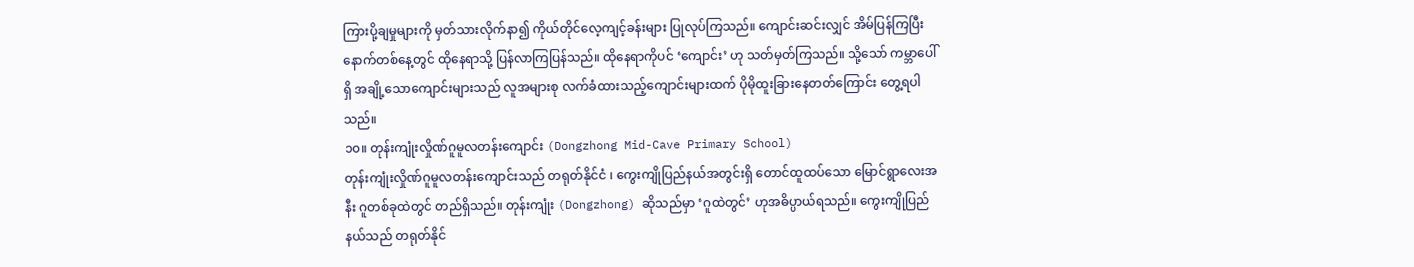ကြားပို့ချမှုများကို မှတ်သားလိုက်နာ၍ ကိုယ်တိုင်လေ့ကျင့်ခန်းများ ပြုလုပ်ကြသည်။ ကျောင်းဆင်းလျှင် အိမ်ပြန်ကြပြီး နောက်တစ်နေ့တွင် ထိုနေရာသို့ ပြန်လာကြပြန်သည်။ ထိုနေရာကိုပင် ‘ကျောင်း’ ဟု သတ်မှတ်ကြသည်။ သို့သော် ကမ္ဘာပေါ်ရှိ အချို့သောကျောင်းများသည် လူအများစု လက်ခံထားသည့်ကျောင်းများထက် ပိုမိုထူးခြားနေတတ်ကြောင်း တွေ့ရပါသည်။
၁၀။ တုန်းကျုံးလှိုဏ်ဂူမူလတန်းကျောင်း (Dongzhong Mid-Cave Primary School)
တုန်းကျုံးလှိုဏ်ဂူမူလတန်းကျောင်းသည် တရုတ်နိုင်ငံ ၊ ကွေးကျိုပြည်နယ်အတွင်းရှိ တောင်ထူထပ်သော မြောင်ရွာလေးအနီး ဂူတစ်ခုထဲတွင် တည်ရှိသည်။ တုန်းကျုံး (Dongzhong) ဆိုသည်မှာ ‘ဂူထဲတွင်’ ဟုအဓိပ္ပာယ်ရသည်။ ကွေးကျိုပြည်နယ်သည် တရုတ်နိုင်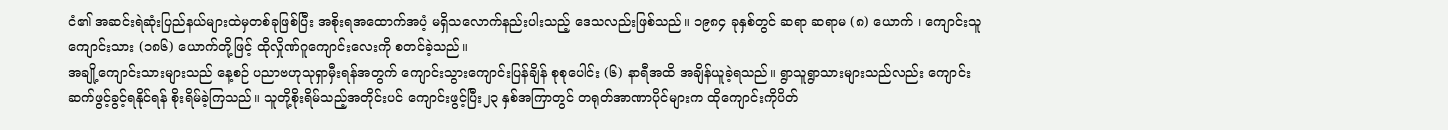ငံ၏ အဆင်းရဲဆုံးပြည်နယ်များထဲမှတစ်ခုဖြစ်ပြီး အစိုးရအထောက်အပံ့ မရှိသလောက်နည်းပါးသည့် ဒေသလည်းဖြစ်သည်။ ၁၉၈၄ ခုနှစ်တွင် ဆရာ ဆရာမ (၈) ယောက် ၊ ကျောင်းသူ ကျောင်းသား (၁၈၆) ယောက်တို့ဖြင့် ထိုလှိုဏ်ဂူကျောင်းလေးကို စတင်ခဲ့သည်။
အချို့ကျောင်းသားများသည် နေ့စဉ် ပညာဗဟုသုရှာမှီးရန်အတွက် ကျောင်းသွားကျောင်းပြန်ချိန် စုစုပေါင်း (၆) နာရီအထိ အချိန်ယူခဲ့ရသည်။ ရွာသူရွာသားများသည်လည်း ကျောင်းဆက်ဖွင့်ခွင့်ရနိုင်ရန် စိုးရိမ်ခဲ့ကြသည်။ သူတို့စိုးရိမ်သည့်အတိုင်းပင် ကျောင်းဖွင့်ပြီး၂၃ နှစ်အကြာတွင် တရုတ်အာဏာပိုင်များက ထိုကျောင်းကိုပိတ်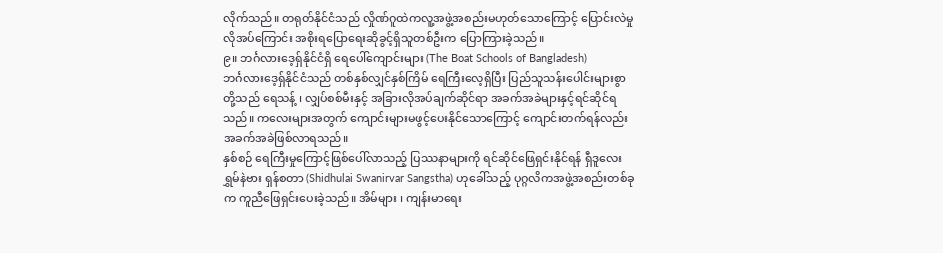လိုက်သည်။ တရုတ်နိုင်ငံသည် လှိုဏ်ဂူထဲကလူ့အဖွဲ့အစည်းမဟုတ်သောကြောင့် ပြောင်းလဲမှုလိုအပ်ကြောင်း အစိုးရပြောရေးဆိုခွင့်ရှိသူတစ်ဦးက ပြောကြားခဲ့သည်။
၉။ ဘင်္ဂလားဒေ့ရှ်နိုင်ငံရှိ ရေပေါ်ကျောင်းများ (The Boat Schools of Bangladesh)
ဘင်္ဂလားဒေ့ရှ်နိုင်ငံသည် တစ်နှစ်လျှင်နှစ်ကြိမ် ရေကြီးလေ့ရှိပြီး ပြည်သူသန်းပေါင်းများစွာတို့သည် ရေသန့် ၊ လျှပ်စစ်မီးနှင့် အခြားလိုအပ်ချက်ဆိုင်ရာ အခက်အခဲများနှင့်ရင်ဆိုင်ရသည်။ ကလေးများအတွက် ကျောင်းများမဖွင့်ပေးနိုင်သောကြောင့် ကျောင်းတက်ရန်လည်း အခက်အခဲဖြစ်လာရသည်။
နှစ်စဉ် ရေကြီးမှုကြောင့်ဖြစ်ပေါ်လာသည့် ပြဿနာများကို ရင်ဆိုင်ဖြေရှင်းနိုင်ရန် ရှီဒူလေး ရွှမ်နဲဗား ရှန်စတာ (Shidhulai Swanirvar Sangstha) ဟုခေါ်သည့် ပုဂ္ဂလိကအဖွဲ့အစည်းတစ်ခုက ကူညီဖြေရှင်းပေးခဲ့သည်။ အိမ်များ ၊ ကျန်းမာရေး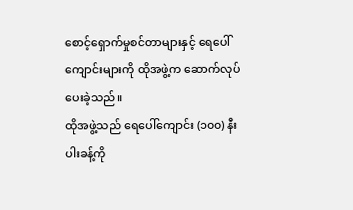စောင့်ရှောက်မှုစင်တာများနှင့် ရေပေါ်ကျောင်းများကို ထိုအဖွဲ့က ဆောက်လုပ်ပေးခဲ့သည်။
ထိုအဖွဲ့သည် ရေပေါ်ကျောင်း (၁၀၀) နီးပါးခန့်ကို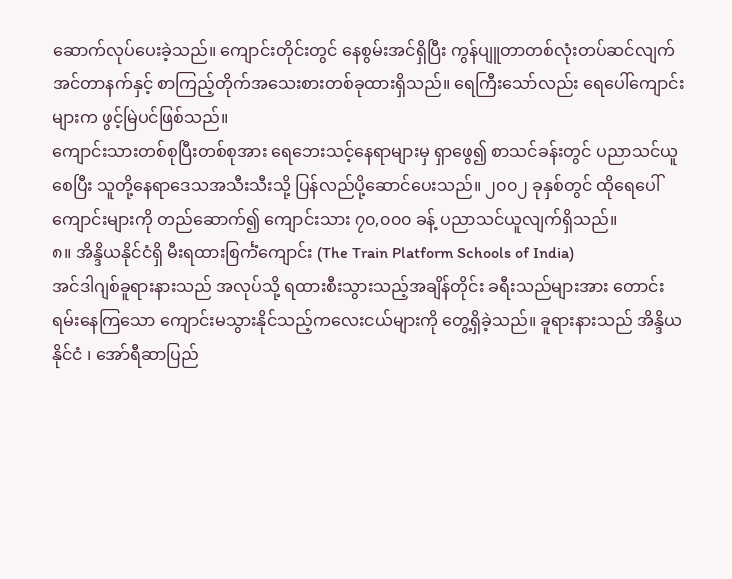ဆောက်လုပ်ပေးခဲ့သည်။ ကျောင်းတိုင်းတွင် နေစွမ်းအင်ရှိပြီး ကွန်ပျူတာတစ်လုံးတပ်ဆင်လျက် အင်တာနက်နှင့် စာကြည့်တိုက်အသေးစားတစ်ခုထားရှိသည်။ ရေကြီးသော်လည်း ရေပေါ်ကျောင်းများက ဖွင့်မြဲပင်ဖြစ်သည်။
ကျောင်းသားတစ်စုပြီးတစ်စုအား ရေဘေးသင့်နေရာများမှ ရှာဖွေ၍ စာသင်ခန်းတွင် ပညာသင်ယူစေပြီး သူတို့နေရာဒေသအသီးသီးသို့ ပြန်လည်ပို့ဆောင်ပေးသည်။ ၂၀၀၂ ခုနှစ်တွင် ထိုရေပေါ်ကျောင်းများကို တည်ဆောက်၍ ကျောင်းသား ၇၀,၀၀၀ ခန့် ပညာသင်ယူလျက်ရှိသည်။
၈။ အိန္ဒိယနိုင်ငံရှိ မီးရထားစြင်္ကံကျောင်း (The Train Platform Schools of India)
အင်ဒါဂျစ်ခူရားနားသည် အလုပ်သို့ ရထားစီးသွားသည့်အချိန်တိုင်း ခရီးသည်များအား တောင်းရမ်းနေကြသော ကျောင်းမသွားနိုင်သည့်ကလေးငယ်များကို တွေ့ရှိခဲ့သည်။ ခူရားနားသည် အိန္ဒိယနိုင်ငံ ၊ အော်ရီဆာပြည်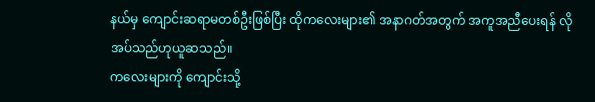နယ်မှ ကျောင်းဆရာမတစ်ဦးဖြစ်ပြီး ထိုကလေးများ၏ အနာဂတ်အတွက် အကူအညီပေးရန် လိုအပ်သည်ဟုယူဆသည်။
ကလေးများကို ကျောင်းသို့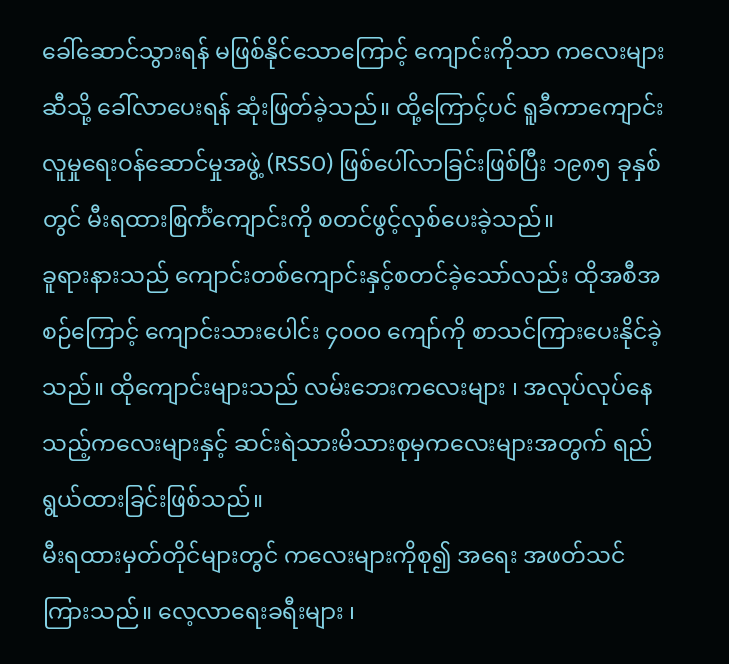ခေါ်ဆောင်သွားရန် မဖြစ်နိုင်သောကြောင့် ကျောင်းကိုသာ ကလေးများဆီသို့ ခေါ်လာပေးရန် ဆုံးဖြတ်ခဲ့သည်။ ထို့ကြောင့်ပင် ရူခီကာကျောင်း လူမှုရေးဝန်ဆောင်မှုအဖွဲ့ (RSSO) ဖြစ်ပေါ်လာခြင်းဖြစ်ပြီး ၁၉၈၅ ခုနှစ်တွင် မီးရထားစြင်္ကံကျောင်းကို စတင်ဖွင့်လှစ်ပေးခဲ့သည်။
ခူရားနားသည် ကျောင်းတစ်ကျောင်းနှင့်စတင်ခဲ့သော်လည်း ထိုအစီအစဉ်ကြောင့် ကျောင်းသားပေါင်း ၄၀၀၀ ကျော်ကို စာသင်ကြားပေးနိုင်ခဲ့သည်။ ထိုကျောင်းများသည် လမ်းဘေးကလေးများ ၊ အလုပ်လုပ်နေသည့်ကလေးများနှင့် ဆင်းရဲသားမိသားစုမှကလေးများအတွက် ရည်ရွယ်ထားခြင်းဖြစ်သည်။
မီးရထားမှတ်တိုင်များတွင် ကလေးများကိုစု၍ အရေး အဖတ်သင်ကြားသည်။ လေ့လာရေးခရီးများ ၊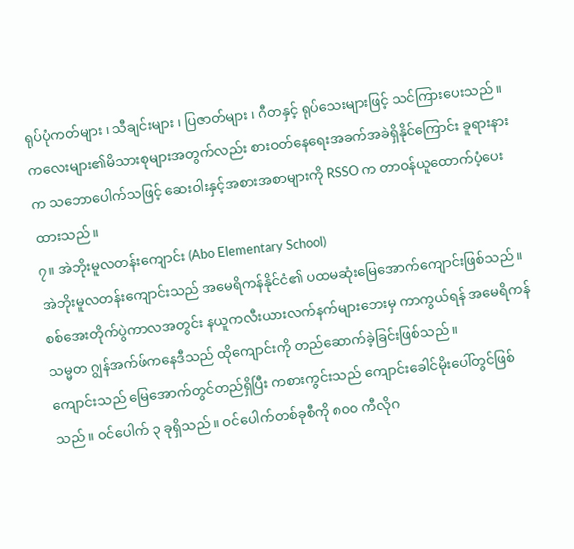ရုပ်ပုံကတ်များ ၊ သီချင်းများ ၊ ပြဇာတ်များ ၊ ဂီတနှင့် ရုပ်သေးများဖြင့် သင်ကြားပေးသည်။ ကလေးများ၏မိသားစုများအတွက်လည်း စားဝတ်နေရေးအခက်အခဲရှိနိုင်ကြောင်း ခူရားနားက သဘောပေါက်သဖြင့် ဆေးဝါးနှင့်အစားအစာများကို RSSO က တာဝန်ယူထောက်ပံ့ပေးထားသည်။
၇။ အဲဘိုးမူလတန်းကျောင်း (Abo Elementary School)
အဲဘိုးမူလတန်းကျောင်းသည် အမေရိကန်နိုင်ငံ၏ ပထမဆုံးမြေအောက်ကျောင်းဖြစ်သည်။ စစ်အေးတိုက်ပွဲကာလအတွင်း နယူကလီးယားလက်နက်များဘေးမှ ကာကွယ်ရန် အမေရိကန်သမ္မတ ဂျွန်အက်ဖ်ကနေဒီသည် ထိုကျောင်းကို တည်ဆောက်ခဲ့ခြင်းဖြစ်သည်။
ကျောင်းသည် မြေအောက်တွင်တည်ရှိပြီး ကစားကွင်းသည် ကျောင်းခေါင်မိုးပေါ်တွင်ဖြစ်သည်။ ဝင်ပေါက် ၃ ခုရှိသည်။ ဝင်ပေါက်တစ်ခုစီကို ၈၀၀ ကီလိုဂ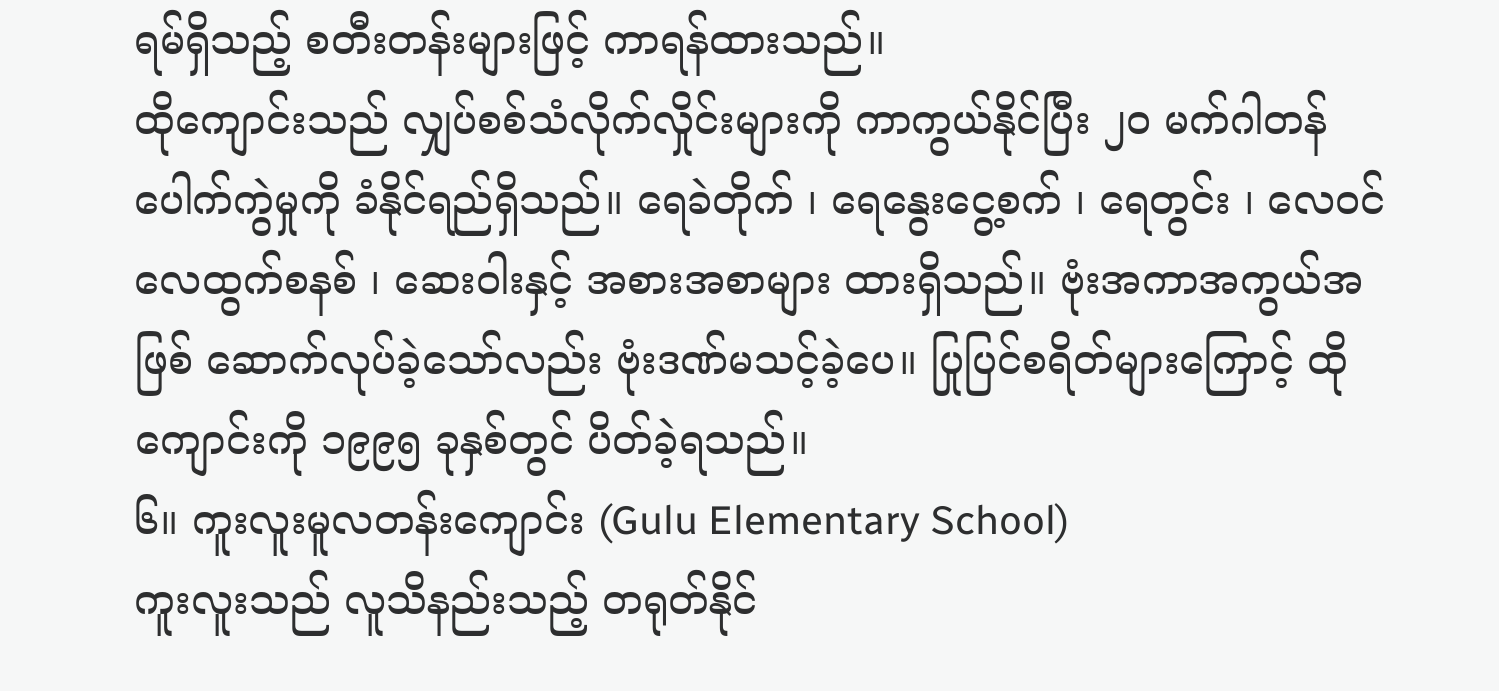ရမ်ရှိသည့် စတီးတန်းများဖြင့် ကာရန်ထားသည်။
ထိုကျောင်းသည် လျှပ်စစ်သံလိုက်လှိုင်းများကို ကာကွယ်နိုင်ပြီး ၂၀ မက်ဂါတန်ပေါက်ကွဲမှုကို ခံနိုင်ရည်ရှိသည်။ ရေခဲတိုက် ၊ ရေနွေးငွေ့စက် ၊ ရေတွင်း ၊ လေဝင်လေထွက်စနစ် ၊ ဆေးဝါးနှင့် အစားအစာများ ထားရှိသည်။ ဗုံးအကာအကွယ်အဖြစ် ဆောက်လုပ်ခဲ့သော်လည်း ဗုံးဒဏ်မသင့်ခဲ့ပေ။ ပြုပြင်စရိတ်များကြောင့် ထိုကျောင်းကို ၁၉၉၅ ခုနှစ်တွင် ပိတ်ခဲ့ရသည်။
၆။ ကူးလူးမူလတန်းကျောင်း (Gulu Elementary School)
ကူးလူးသည် လူသိနည်းသည့် တရုတ်နိုင်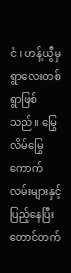ငံ ၊ ဟန့်ယွီမှ ရွာလေးတစ်ရွာဖြစ်သည်။ မြွေလိမ်မြွေကောက်လမ်းများနှင့် ပြည့်နေပြီး တောင်တက်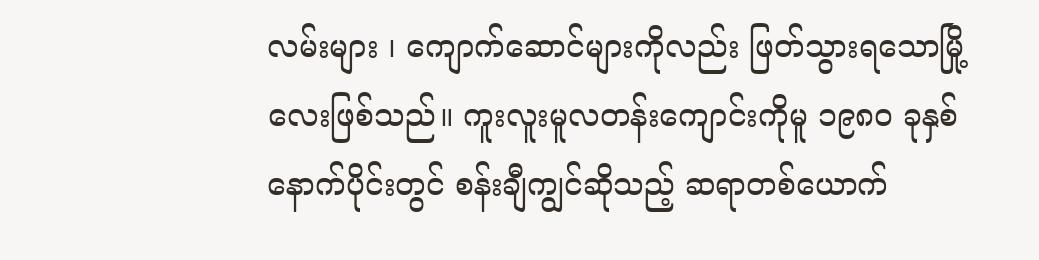လမ်းများ ၊ ကျောက်ဆောင်များကိုလည်း ဖြတ်သွားရသောမြို့လေးဖြစ်သည်။ ကူးလူးမူလတန်းကျောင်းကိုမူ ၁၉၈၀ ခုနှစ်နောက်ပိုင်းတွင် စန်းချီကျွင်ဆိုသည့် ဆရာတစ်ယောက်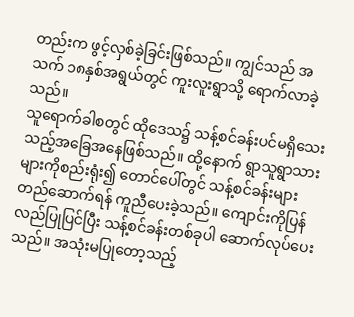တည်းက ဖွင့်လှစ်ခဲ့ခြင်းဖြစ်သည်။ ကျွင်သည် အသက် ၁၈နှစ်အရွယ်တွင် ကူးလူးရွာသို့ ရောက်လာခဲ့သည်။
သူရောက်ခါစတွင် ထိုဒေသ၌ သန့်စင်ခန်းပင်မရှိသေးသည့်အခြေအနေဖြစ်သည်။ ထို့နောက် ရွာသူရွာသားများကိုစည်းရုံး၍ တောင်ပေါ်တွင် သန့်စင်ခန်းများတည်ဆောက်ရန် ကူညီပေးခဲ့သည်။ ကျောင်းကိုပြန်လည်ပြုပြင်ပြီး သန့်စင်ခန်းတစ်ခုပါ ဆောက်လုပ်ပေးသည်။ အသုံးမပြုတော့သည့်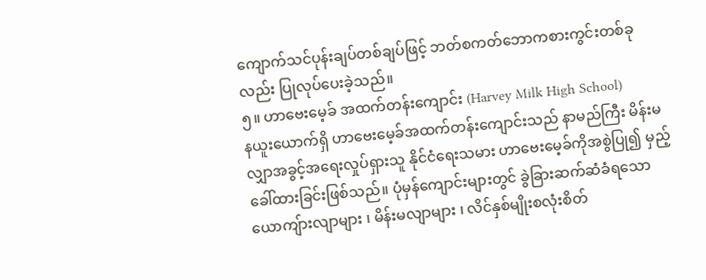ကျောက်သင်ပုန်းချပ်တစ်ချပ်ဖြင့် ဘတ်စကတ်ဘောကစားကွင်းတစ်ခုလည်း ပြုလုပ်ပေးခဲ့သည်။
၅။ ဟာဗေးမေ့ခ် အထက်တန်းကျောင်း (Harvey Milk High School)
နယူးယောက်ရှိ ဟာဗေးမေ့ခ်အထက်တန်းကျောင်းသည် နာမည်ကြီး မိန်းမလျှာအခွင့်အရေးလှုပ်ရှားသူ နိုင်ငံရေးသမား ဟာဗေးမေ့ခ်ကိုအစွဲပြု၍ မှည့်ခေါ်ထားခြင်းဖြစ်သည်။ ပုံမှန်ကျောင်းများတွင် ခွဲခြားဆက်ဆံခံရသော ယောကျ်ားလျာများ ၊ မိန်းမလျာများ ၊ လိင်နှစ်မျိုးစလုံးစိတ်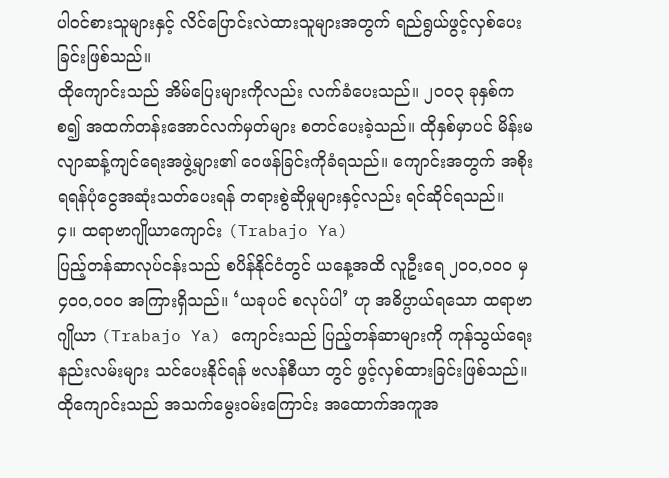ပါဝင်စားသူများနှင့် လိင်ပြောင်းလဲထားသူများအတွက် ရည်ရွယ်ဖွင့်လှစ်ပေးခြင်းဖြစ်သည်။
ထိုကျောင်းသည် အိမ်ပြေးများကိုလည်း လက်ခံပေးသည်။ ၂၀၀၃ ခုနှစ်ကစ၍ အထက်တန်းအောင်လက်မှတ်များ စတင်ပေးခဲ့သည်။ ထိုနှစ်မှာပင် မိန်းမလျာဆန့်ကျင်ရေးအဖွဲ့များ၏ ဝေဖန်ခြင်းကိုခံရသည်။ ကျောင်းအတွက် အစိုးရရန်ပုံငွေအဆုံးသတ်ပေးရန် တရားစွဲဆိုမှုများနှင့်လည်း ရင်ဆိုင်ရသည်။
၄။ ထရာဗာဂျိုယာကျောင်း (Trabajo Ya)
ပြည့်တန်ဆာလုပ်ငန်းသည် စပိန်နိုင်ငံတွင် ယနေ့အထိ လူဦးရေ ၂၀၀,၀၀၀ မှ ၄၀၀,၀၀၀ အကြားရှိသည်။ ‘ယခုပင် စလုပ်ပါ’ ဟု အဓိပ္ပာယ်ရသော ထရာဗာဂျိုယာ (Trabajo Ya) ကျောင်းသည် ပြည့်တန်ဆာများကို ကုန်သွယ်ရေးနည်းလမ်းများ သင်ပေးနိုင်ရန် ဗလန်စီယာ တွင် ဖွင့်လှစ်ထားခြင်းဖြစ်သည်။
ထိုကျောင်းသည် အသက်မွေးဝမ်းကြောင်း အထောက်အကူအ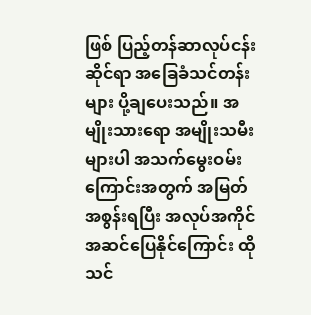ဖြစ် ပြည့်တန်ဆာလုပ်ငန်းဆိုင်ရာ အခြေခံသင်တန်းများ ပို့ချပေးသည်။ အမျိုးသားရော အမျိုးသမီးများပါ အသက်မွေးဝမ်းကြောင်းအတွက် အမြတ်အစွန်းရပြီး အလုပ်အကိုင်အဆင်ပြေနိုင်ကြောင်း ထိုသင်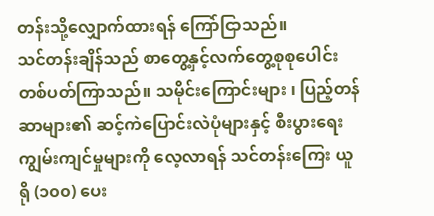တန်းသို့လျှောက်ထားရန် ကြော်ငြာသည်။
သင်တန်းချိန်သည် စာတွေ့နှင့်လက်တွေ့စုစုပေါင်း တစ်ပတ်ကြာသည်။ သမိုင်းကြောင်းများ ၊ ပြည့်တန်ဆာများ၏ ဆင့်ကဲပြောင်းလဲပုံများနှင့် စီးပွားရေးကျွမ်းကျင်မှုများကို လေ့လာရန် သင်တန်းကြေး ယူရို (၁၀၀) ပေး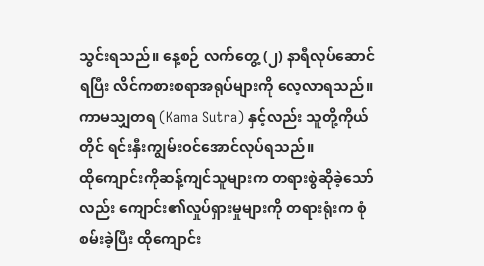သွင်းရသည်။ နေ့စဉ် လက်တွေ့ (၂) နာရီလုပ်ဆောင်ရပြီး လိင်ကစားစရာအရုပ်များကို လေ့လာရသည်။ ကာမသျှတရ (Kama Sutra) နှင့်လည်း သူတို့ကိုယ်တိုင် ရင်းနှီးကျွမ်းဝင်အောင်လုပ်ရသည်။
ထိုကျောင်းကိုဆန့်ကျင်သူများက တရားစွဲဆိုခဲ့သော်လည်း ကျောင်း၏လှုပ်ရှားမှုများကို တရားရုံးက စုံစမ်းခဲ့ပြီး ထိုကျောင်း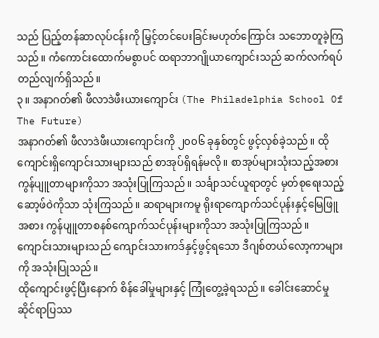သည် ပြည့်တန်ဆာလုပ်ငန်းကို မြှင့်တင်ပေးခြင်းမဟုတ်ကြောင်း သဘောတူခဲ့ကြသည်။ ကံကောင်းထောက်မစွာပင် ထရာဘာဂျိုယာကျောင်းသည် ဆက်လက်ရပ်တည်လျက်ရှိသည်။
၃။ အနာဂတ်၏ ဖီလာဒဲဖီးယားကျောင်း (The Philadelphia School Of The Future)
အနာဂတ်၏ ဖီလာဒဲဖီးယားကျောင်းကို ၂၀၀၆ ခုနှစ်တွင် ဖွင့်လှစ်ခဲ့သည်။ ထိုကျောင်းရှိကျောင်းသားများသည် စာအုပ်ရှိရန်မလို။ စာအုပ်များသုံးသည့်အစား ကွန်ပျူတာများကိုသာ အသုံးပြုကြသည်။ သင်္ချာသင်ယူရာတွင် မှတ်စုရေးသည့်ဆော့ဖ်ဝဲကိုသာ သုံးကြသည်။ ဆရာများကမူ ရိုးရာကျောက်သင်ပုန်းနှင့်မြေဖြူအစား ကွန်ပျူတာစနစ်ကျောက်သင်ပုန်းများကိုသာ အသုံးပြုကြသည်။ ကျောင်းသားများသည် ကျောင်းသားကဒ်နှင့်ဖွင့်ရသော ဒီဂျစ်တယ်လော့ကာများကို အသုံးပြုသည်။
ထိုကျောင်းဖွင့်ပြီးနောက် စိန်ခေါ်မှုများနှင့် ကြုံတွေ့ခဲ့ရသည်။ ခေါင်းဆောင်မှုဆိုင်ရာပြဿ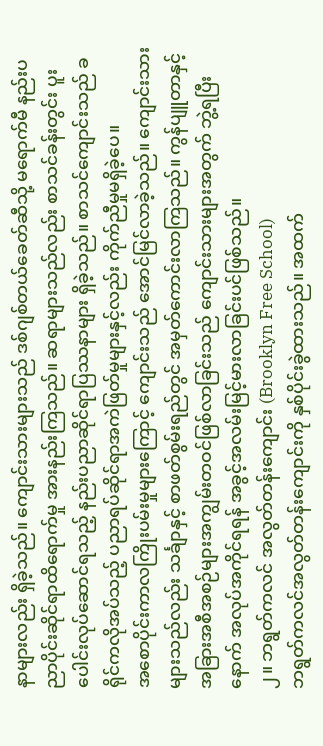နာများလည်း ရှိခဲ့သည်။ ကျောင်းသားများသည် ဒစ်ဂျစ်တယ်ခေတ်ဆီသို့ မရောက်မီ နည်းပညာပိုင်းဆိုင်ရာထိရောက်မှု အားနည်းကြသည်။ ဆရာများသည်လည်း စာသင်ခန်းတွင်း ပူးပေါင်းလုပ်ဆောင်ရသည့် နည်းပညာဆိုင်ရာပြဿနာများ ရှိခဲ့သည်။ စာသင်ကျောင်းသည် ခရိုင်ကလိုအပ်သည့် ပညာရပ်ဆိုင်ရာအကဲဖြတ်မှုများနှင့်လည်း ကိုက်ညီမှုမရှိခဲ့ပေ။
အစောပိုင်းကာလကြိုးပမ်းမှုများကြောင့် ကျောင်းသည် အောင်မြင်လာခဲ့သည်။ ကျောင်းသားများသည်လည်း သင်္ချာနှင့် စာဖတ်စွမ်းရည်တွင် အမှတ်ကောင်းလာကြသည်။ ကွန်ပျူတာနှင့် အခြားအစီအစဉ်များအကျွမ်းတဝင်ဖြစ်လာခြင်းသည် ကျောင်းသားများအတွက် ဘွဲ့ရပြီးနောက် အလုပ်အကိုင်ရရန် အခွင့်အလမ်းမြင့်မားလာခြင်းပင်ဖြစ်သည်။
၂။ ဘရွတ်ကလင် အလွတ်တန်းကျောင်း (Brooklyn Free School)
ဘရွတ်ကလင်အလွတ်တန်းကျောင်းကို နှစ်ပိုင်းခွဲထားသည်။ အထက်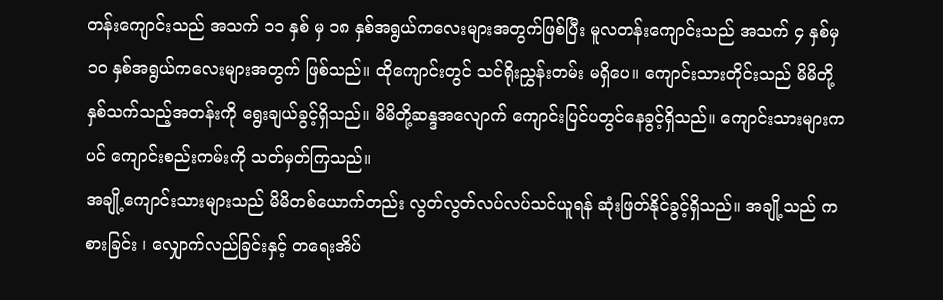တန်းကျောင်းသည် အသက် ၁၁ နှစ် မှ ၁၈ နှစ်အရွယ်ကလေးများအတွက်ဖြစ်ပြီး မူလတန်းကျောင်းသည် အသက် ၄ နှစ်မှ ၁၀ နှစ်အရွယ်ကလေးများအတွက် ဖြစ်သည်။ ထိုကျောင်းတွင် သင်ရိုးညွှန်းတမ်း မရှိပေ။ ကျောင်းသားတိုင်းသည် မိမိတို့နှစ်သက်သည့်အတန်းကို ရွေးချယ်ခွင့်ရှိသည်။ မိမိတို့ဆန္ဒအလျောက် ကျောင်းပြင်ပတွင်နေခွင့်ရှိသည်။ ကျောင်းသားများကပင် ကျောင်းစည်းကမ်းကို သတ်မှတ်ကြသည်။
အချို့ကျောင်းသားများသည် မိမိတစ်ယောက်တည်း လွတ်လွတ်လပ်လပ်သင်ယူရန် ဆုံးဖြတ်နိုင်ခွင့်ရှိသည်။ အချို့သည် ကစားခြင်း ၊ လျှောက်လည်ခြင်းနှင့် တရေးအိပ်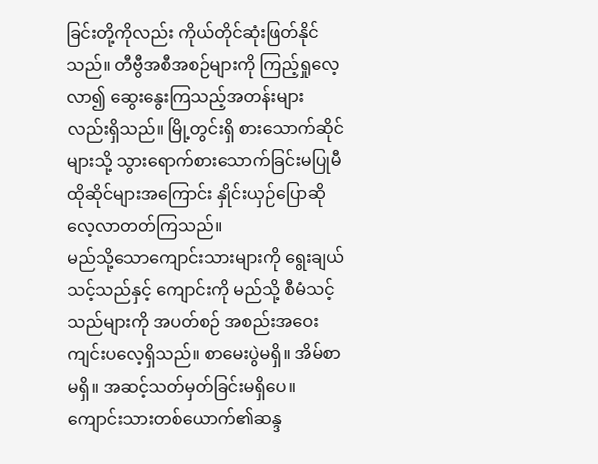ခြင်းတို့ကိုလည်း ကိုယ်တိုင်ဆုံးဖြတ်နိုင်သည်။ တီဗွီအစီအစဉ်များကို ကြည့်ရှုလေ့လာ၍ ဆွေးနွေးကြသည့်အတန်းများလည်းရှိသည်။ မြို့တွင်းရှိ စားသောက်ဆိုင်များသို့ သွားရောက်စားသောက်ခြင်းမပြုမီ ထိုဆိုင်များအကြောင်း နှိုင်းယှဉ်ပြောဆိုလေ့လာတတ်ကြသည်။
မည်သို့သောကျောင်းသားများကို ရွေးချယ်သင့်သည်နှင့် ကျောင်းကို မည်သို့ စီမံသင့်သည်များကို အပတ်စဉ် အစည်းအဝေးကျင်းပလေ့ရှိသည်။ စာမေးပွဲမရှိ။ အိမ်စာမရှိ။ အဆင့်သတ်မှတ်ခြင်းမရှိပေ။ ကျောင်းသားတစ်ယောက်၏ဆန္ဒ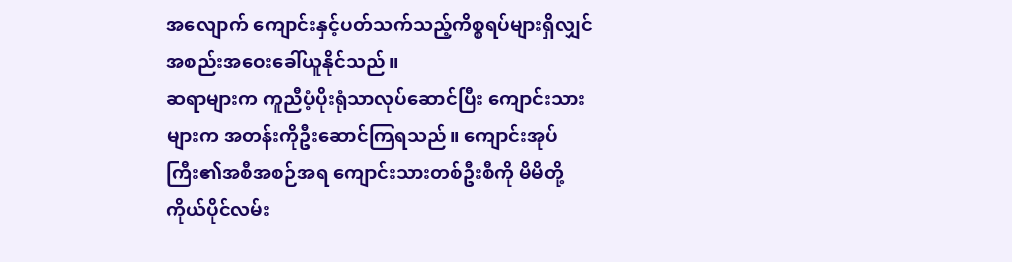အလျောက် ကျောင်းနှင့်ပတ်သက်သည့်ကိစ္စရပ်များရှိလျှင် အစည်းအဝေးခေါ်ယူနိုင်သည်။
ဆရာများက ကူညီပံ့ပိုးရုံသာလုပ်ဆောင်ပြီး ကျောင်းသားများက အတန်းကိုဦးဆောင်ကြရသည်။ ကျောင်းအုပ်ကြီး၏အစီအစဉ်အရ ကျောင်းသားတစ်ဦးစီကို မိမိတို့ကိုယ်ပိုင်လမ်း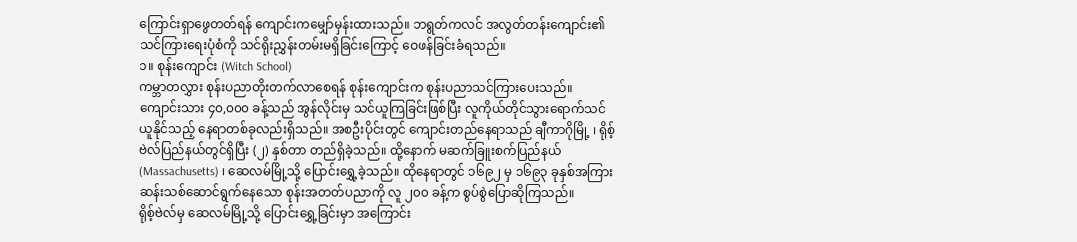ကြောင်းရှာဖွေတတ်ရန် ကျောင်းကမျှော်မှန်းထားသည်။ ဘရွတ်ကလင် အလွတ်တန်းကျောင်း၏ သင်ကြားရေးပုံစံကို သင်ရိုးညွှန်းတမ်းမရှိခြင်းကြောင့် ဝေဖန်ခြင်းခံရသည်။
၁။ စုန်းကျောင်း (Witch School)
ကမ္ဘာတလွှား စုန်းပညာတိုးတက်လာစေရန် စုန်းကျောင်းက စုန်းပညာသင်ကြားပေးသည်။ ကျောင်းသား ၄၀,၀၀၀ ခန့်သည် အွန်လိုင်းမှ သင်ယူကြခြင်းဖြစ်ပြီး လူကိုယ်တိုင်သွားရောက်သင်ယူနိုင်သည့် နေရာတစ်ခုလည်းရှိသည်။ အစဦးပိုင်းတွင် ကျောင်းတည်နေရာသည် ချီကာဂိုမြို့ ၊ ရိုစ့်ဗဲလ်ပြည်နယ်တွင်ရှိပြီး (၂) နှစ်တာ တည်ရှိခဲ့သည်။ ထို့နောက် မဆက်ခြူးစက်ပြည်နယ် (Massachusetts) ၊ ဆေလမ်မြို့သို့ ပြောင်းရွှေ့ခဲ့သည်။ ထိုနေရာတွင် ၁၆၉၂ မှ ၁၆၉၃ ခုနှစ်အကြား ဆန်းသစ်ဆောင်ရွက်နေသော စုန်းအတတ်ပညာကို လူ ၂၀၀ ခန့်က စွပ်စွဲပြောဆိုကြသည်။
ရိုစ့်ဗဲလ်မှ ဆေလမ်မြို့သို့ ပြောင်းရွှေ့ခြင်းမှာ အကြောင်း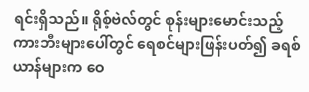ရင်းရှိသည်။ ရိုစ့်ဗဲလ်တွင် စုန်းများမောင်းသည့် ကားဘီးများပေါ်တွင် ရေစင်များဖြန်းပတ်၍ ခရစ်ယာန်များက ဝေ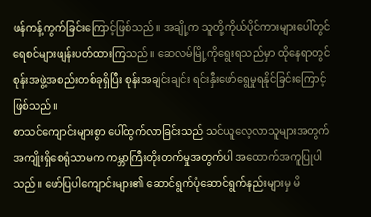ဖန်ကန့်ကွက်ခြင်းကြောင့်ဖြစ်သည်။ အချို့က သူတို့ကိုယ်ပိုင်ကားများပေါ်တွင် ရေစင်များဖျန်းပတ်ထားကြသည်။ ဆေလမ်မြို့ကိုရွေးရသည်မှာ ထိုနေရာတွင် စုန်းအဖွဲ့အစည်းတစ်ခုရှိပြီး စုန်းအချင်းချင်း ရင်းနှီးဖော်ရွေမှုရနိုင်ခြင်းကြောင့်ဖြစ်သည်။
စာသင်ကျောင်းများစွာ ပေါ်ထွက်လာခြင်းသည် သင်ယူလေ့လာသူများအတွက်အကျိုးရှိစေရုံသာမက ကမ္ဘာကြီးတိုးတက်မှုအတွက်ပါ အထောက်အကူပြုပါသည်။ ဖော်ပြပါကျောင်းများ၏ ဆောင်ရွက်ပုံဆောင်ရွက်နည်းများမှ မိ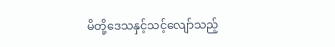မိတို့ဒေသနှင့်သင့်လျော်သည့်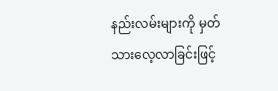နည်းလမ်းများကို မှတ်သားလေ့လာခြင်းဖြင့်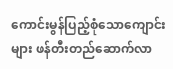ကောင်းမွန်ပြည့်စုံသောကျောင်းများ ဖန်တီးတည်ဆောက်လာ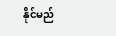နိုင်မည်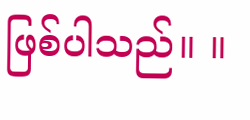ဖြစ်ပါသည်။ ။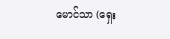မောင်သာ (ရှေး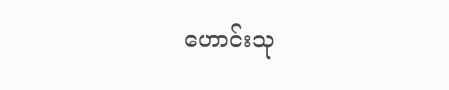ဟောင်းသု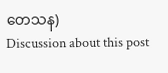တေသန)
Discussion about this post